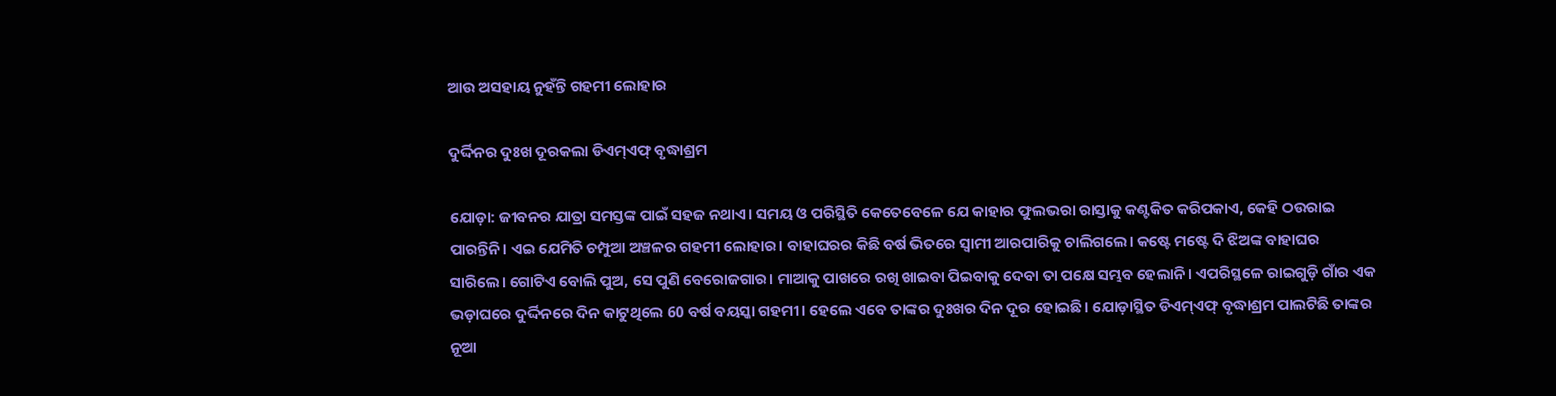ଆଉ ଅସହାୟ ନୁହଁନ୍ତି ଗହମୀ ଲୋହାର

ଦୁର୍ଦ୍ଦିନର ଦୁଃଖ ଦୂରକଲା ଡିଏମ୍ଏଫ୍ ବୃଦ୍ଧାଶ୍ରମ

ଯୋଡ଼ା: ଜୀବନର ଯାତ୍ରା ସମସ୍ତଙ୍କ ପାଇଁ ସହଜ ନଥାଏ। ସମୟ ଓ ପରିସ୍ଥିତି କେତେବେଳେ ଯେ କାହାର ଫୁଲଭରା ରାସ୍ତାକୁ କଣ୍ଟକିତ କରିପକାଏ, କେହି ଠଉରାଇ ପାରନ୍ତିନି। ଏଇ ଯେମିତି ଚମ୍ପୁଆ ଅଞ୍ଚଳର ଗହମୀ ଲୋହାର। ବାହାଘରର କିଛି ବର୍ଷ ଭିତରେ ସ୍ୱାମୀ ଆରପାରିକୁ ଚାଲିଗଲେ। କଷ୍ଟେ ମଷ୍ଟେ ଦି ଝିଅଙ୍କ ବାହାଘର ସାରିଲେ। ଗୋଟିଏ ବୋଲି ପୁଅ, ସେ ପୁଣି ବେରୋଜଗାର। ମାଆକୁ ପାଖରେ ରଖି ଖାଇବା ପିଇବାକୁ ଦେବା ତା ପକ୍ଷେ ସମ୍ଭବ ହେଲାନି। ଏପରିସ୍ଥଳେ ରାଇଗୁଡ଼ି ଗାଁର ଏକ ଭଡ଼ାଘରେ ଦୁର୍ଦ୍ଦିନରେ ଦିନ କାଟୁଥିଲେ 60 ବର୍ଷ ବୟସ୍କା ଗହମୀ। ହେଲେ ଏବେ ତାଙ୍କର ଦୁଃଖର ଦିନ ଦୂର ହୋଇଛି। ଯୋଡ଼ାସ୍ଥିତ ଡିଏମ୍ଏଫ୍ ବୃଦ୍ଧାଶ୍ରମ ପାଲଟିଛି ତାଙ୍କର ନୂଆ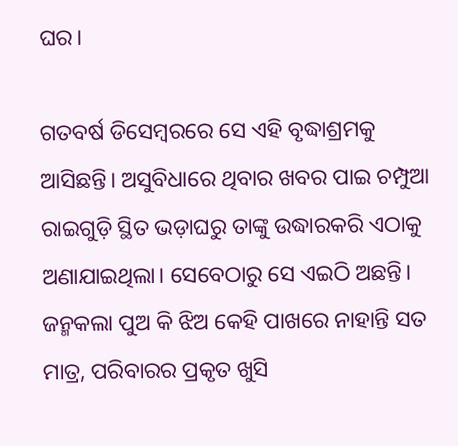ଘର।

ଗତବର୍ଷ ଡିସେମ୍ବରରେ ସେ ଏହି ବୃଦ୍ଧାଶ୍ରମକୁ ଆସିଛନ୍ତି। ଅସୁବିଧାରେ ଥିବାର ଖବର ପାଇ ଚମ୍ପୁଆ ରାଇଗୁଡ଼ି ସ୍ଥିତ ଭଡ଼ାଘରୁ ତାଙ୍କୁ ଉଦ୍ଧାରକରି ଏଠାକୁ ଅଣାଯାଇଥିଲା। ସେବେଠାରୁ ସେ ଏଇଠି ଅଛନ୍ତି। ଜନ୍ମକଲା ପୁଅ କି ଝିଅ କେହି ପାଖରେ ନାହାନ୍ତି ସତ ମାତ୍ର, ପରିବାରର ପ୍ରକୃତ ଖୁସି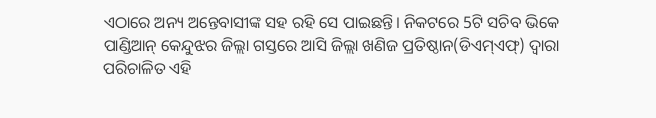ଏଠାରେ ଅନ୍ୟ ଅନ୍ତେବାସୀଙ୍କ ସହ ରହି ସେ ପାଇଛନ୍ତି। ନିକଟରେ 5ଟି ସଚିବ ଭିକେ ପାଣ୍ଡିଆନ୍ କେନ୍ଦୁଝର ଜିଲ୍ଲା ଗସ୍ତରେ ଆସି ଜିଲ୍ଲା ଖଣିଜ ପ୍ରତିଷ୍ଠାନ(ଡିଏମ୍ଏଫ୍) ଦ୍ୱାରା ପରିଚାଳିତ ଏହି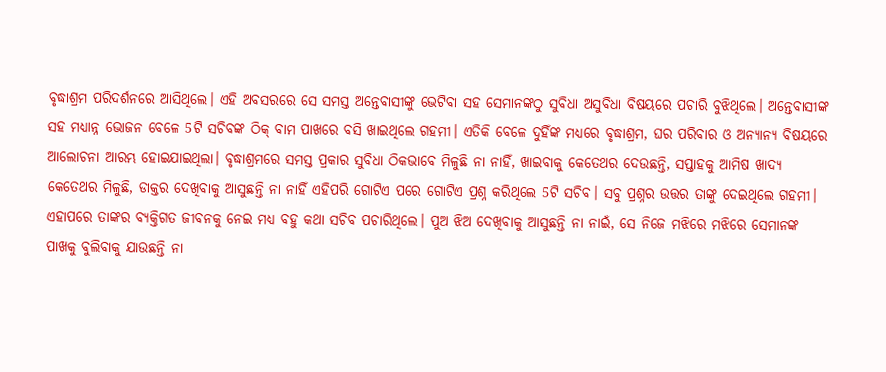ବୃଦ୍ଧାଶ୍ରମ ପରିଦର୍ଶନରେ ଆସିଥିଲେ। ଏହି ଅବସରରେ ସେ ସମସ୍ତ ଅନ୍ତେବାସୀଙ୍କୁ ଭେଟିବା ସହ ସେମାନଙ୍କଠୁ ସୁବିଧା ଅସୁବିଧା ବିଷୟରେ ପଚାରି ବୁଝିଥିଲେ। ଅନ୍ତେବାସୀଙ୍କ ସହ ମଧ୍ୟାନ୍ନ ଭୋଜନ ବେଳେ 5ଟି ସଚିବଙ୍କ ଠିକ୍ ବାମ ପାଖରେ ବସି ଖାଇଥିଲେ ଗହମୀ। ଏତିକି ବେଳେ ଦୁହିଁଙ୍କ ମଧ୍ୟରେ ବୃଦ୍ଧାଶ୍ରମ, ଘର ପରିବାର ଓ ଅନ୍ୟାନ୍ୟ ବିଷୟରେ ଆଲୋଚନା ଆରମ୍ଭ ହୋଇଯାଇଥିଲା। ବୃଦ୍ଧାଶ୍ରମରେ ସମସ୍ତ ପ୍ରକାର ସୁବିଧା ଠିକଭାବେ ମିଳୁଛି ନା ନାହିଁ, ଖାଇବାକୁ କେତେଥର ଦେଉଛନ୍ତି, ସପ୍ତାହକୁ ଆମିଷ ଖାଦ୍ୟ କେତେଥର ମିଳୁଛି, ଡାକ୍ତର ଦେଖିବାକୁ ଆସୁଛନ୍ତି ନା ନାହିଁ ଏହିପରି ଗୋଟିଏ ପରେ ଗୋଟିଏ ପ୍ରଶ୍ନ କରିଥିଲେ 5ଟି ସଚିବ। ସବୁ ପ୍ରଶ୍ନର ଉତ୍ତର ତାଙ୍କୁ ଦେଇଥିଲେ ଗହମୀ। ଏହାପରେ ତାଙ୍କର ବ୍ୟକ୍ତିଗତ ଜୀବନକୁ ନେଇ ମଧ୍ୟ ବହୁ କଥା ସଚିବ ପଚାରିଥିଲେ। ପୁଅ ଝିଅ ଦେଖିବାକୁ ଆସୁଛନ୍ତି ନା ନାଇଁ, ସେ ନିଜେ ମଝିରେ ମଝିରେ ସେମାନଙ୍କ ପାଖକୁ ବୁଲିବାକୁ ଯାଉଛନ୍ତି ନା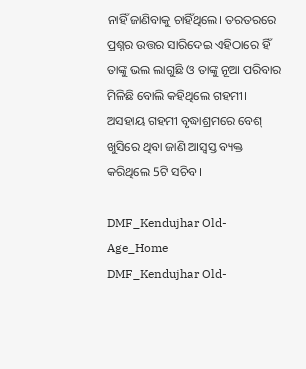ନାହିଁ ଜାଣିବାକୁ ଚାହିଁଥିଲେ। ତରତରରେ ପ୍ରଶ୍ନର ଉତ୍ତର ସାରିଦେଇ ଏହିଠାରେ ହିଁ ତାଙ୍କୁ ଭଲ ଲାଗୁଛି ଓ ତାଙ୍କୁ ନୂଆ ପରିବାର ମିଳିଛି ବୋଲି କହିଥିଲେ ଗହମୀ। ଅସହାୟ ଗହମୀ ବୃଦ୍ଧାଶ୍ରମରେ ବେଶ୍ ଖୁସିରେ ଥିବା ଜାଣି ଆସ୍ୱସ୍ତ ବ୍ୟକ୍ତ କରିଥିଲେ 5ଟି ସଚିବ।

DMF_Kendujhar Old-Age_Home
DMF_Kendujhar Old-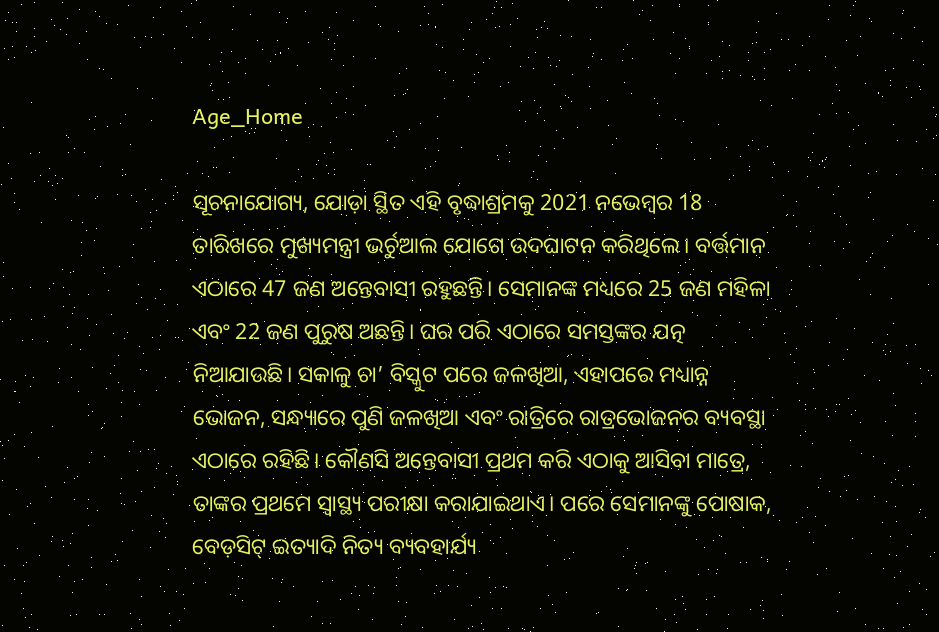Age_Home

ସୂଚନାଯୋଗ୍ୟ, ଯୋଡ଼ା ସ୍ଥିତ ଏହି ବୃଦ୍ଧାଶ୍ରମକୁ 2021 ନଭେମ୍ବର 18 ତାରିଖରେ ମୁଖ୍ୟମନ୍ତ୍ରୀ ଭର୍ଚୁଆଲ ଯୋଗେ ଉଦଘାଟନ କରିଥିଲେ। ବର୍ତ୍ତମାନ ଏଠାରେ 47 ଜଣ ଅନ୍ତେବାସୀ ରହୁଛନ୍ତି। ସେମାନଙ୍କ ମଧ୍ୟରେ 25 ଜଣ ମହିଳା ଏବଂ 22 ଜଣ ପୁରୁଷ ଅଛନ୍ତି। ଘର ପରି ଏଠାରେ ସମସ୍ତଙ୍କର ଯତ୍ନ ନିଆଯାଉଛି। ସକାଳୁ ଚା’ ବିସ୍କୁଟ ପରେ ଜଳଖିଆ, ଏହାପରେ ମଧ୍ୟାନ୍ନ ଭୋଜନ, ସନ୍ଧ୍ୟାରେ ପୁଣି ଜଳଖିଆ ଏବଂ ରାତ୍ରିରେ ରାତ୍ରଭୋଜନର ବ୍ୟବସ୍ଥା ଏଠାରେ ରହିଛି। କୌଣସି ଅନ୍ତେବାସୀ ପ୍ରଥମ କରି ଏଠାକୁ ଆସିବା ମାତ୍ରେ, ତାଙ୍କର ପ୍ରଥମେ ସ୍ୱାସ୍ଥ୍ୟ ପରୀକ୍ଷା କରାଯାଇଥାଏ। ପରେ ସେମାନଙ୍କୁ ପୋଷାକ, ବେଡ଼ସିଟ୍ ଇତ୍ୟାଦି ନିତ୍ୟ ବ୍ୟବହାର୍ଯ୍ୟ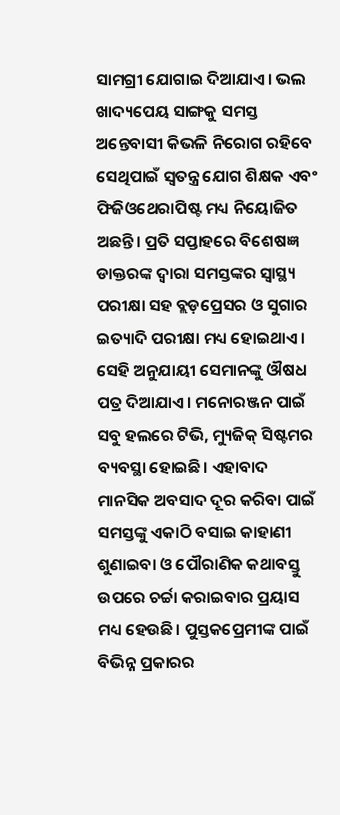ସାମଗ୍ରୀ ଯୋଗାଇ ଦିଆଯାଏ। ଭଲ ଖାଦ୍ୟପେୟ ସାଙ୍ଗକୁ ସମସ୍ତ ଅନ୍ତେବାସୀ କିଭଳି ନିରୋଗ ରହିବେ ସେଥିପାଇଁ ସ୍ୱତନ୍ତ୍ର ଯୋଗ ଶିକ୍ଷକ ଏବଂ ଫିଜିଓଥେରାପିଷ୍ଟ ମଧ୍ୟ ନିୟୋଜିତ ଅଛନ୍ତି। ପ୍ରତି ସପ୍ତାହରେ ବିଶେଷଜ୍ଞ ଡାକ୍ତରଙ୍କ ଦ୍ୱାରା ସମସ୍ତଙ୍କର ସ୍ୱାସ୍ଥ୍ୟ ପରୀକ୍ଷା ସହ ବ୍ଲଡ଼ପ୍ରେସର ଓ ସୁଗାର ଇତ୍ୟାଦି ପରୀକ୍ଷା ମଧ୍ୟ ହୋଇଥାଏ। ସେହି ଅନୁଯାୟୀ ସେମାନଙ୍କୁ ଔଷଧ ପତ୍ର ଦିଆଯାଏ। ମନୋରଞ୍ଜନ ପାଇଁ ସବୁ ହଲରେ ଟିଭି, ମ୍ୟୁଜିକ୍ ସିଷ୍ଟମର ବ୍ୟବସ୍ଥା ହୋଇଛି। ଏହାବାଦ ମାନସିକ ଅବସାଦ ଦୂର କରିବା ପାଇଁ ସମସ୍ତଙ୍କୁ ଏକାଠି ବସାଇ କାହାଣୀ ଶୁଣାଇବା ଓ ପୌରାଣିକ କଥାବସ୍ତୁ ଉପରେ ଚର୍ଚ୍ଚା କରାଇବାର ପ୍ରୟାସ ମଧ୍ୟ ହେଉଛି। ପୁସ୍ତକପ୍ରେମୀଙ୍କ ପାଇଁ ବିଭିନ୍ନ ପ୍ରକାରର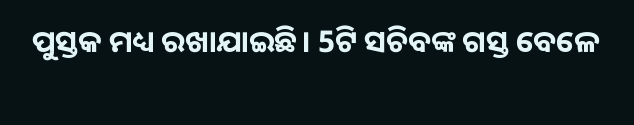ପୁସ୍ତକ ମଧ୍ୟ ରଖାଯାଇଛି। 5ଟି ସଚିବଙ୍କ ଗସ୍ତ ବେଳେ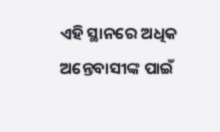ଏହି ସ୍ଥାନରେ ଅଧିକ ଅନ୍ତେବାସୀଙ୍କ ପାଇଁ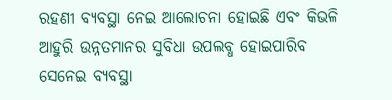ରହଣୀ ବ୍ୟବସ୍ଥା ନେଇ ଆଲୋଚନା ହୋଇଛି ଏବଂ କିଭଳି ଆହୁରି ଉନ୍ନତମାନର ସୁବିଧା ଉପଲବ୍ଧ ହୋଇପାରିବ ସେନେଇ ବ୍ୟବସ୍ଥା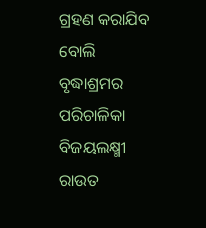ଗ୍ରହଣ କରାଯିବ ବୋଲି ବୃଦ୍ଧାଶ୍ରମର ପରିଚାଳିକା ବିଜୟଲକ୍ଷ୍ମୀ ରାଉତ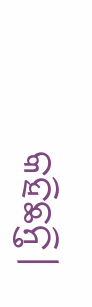କହିଛନ୍ତି।